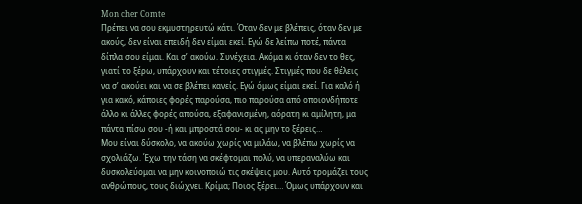Mon cher Comte
Πρέπει να σου εκμυστηρευτώ κάτι. Όταν δεν με βλέπεις, όταν δεν με ακούς, δεν είναι επειδή δεν είμαι εκεί. Εγώ δε λείπω ποτέ, πάντα δίπλα σου είμαι. Και σ’ ακούω. Συνέχεια. Ακόμα κι όταν δεν το θες, γιατί το ξέρω, υπάρχουν και τέτοιες στιγμές. Στιγμές που δε θέλεις να σ’ ακούει και να σε βλέπει κανείς. Εγώ όμως είμαι εκεί. Για καλό ή για κακό, κάποιες φορές παρούσα, πιο παρούσα από οποιονδήποτε άλλο κι άλλες φορές απούσα, εξαφανισμένη, αόρατη κι αμίλητη, μα πάντα πίσω σου -ή και μπροστά σου- κι ας μην το ξέρεις…
Μου είναι δύσκολο, να ακούω χωρίς να μιλάω, να βλέπω χωρίς να σχολιάζω. Έχω την τάση να σκέφτομαι πολύ, να υπεραναλύω και δυσκολεύομαι να μην κοινοποιώ τις σκέψεις μου. Αυτό τρομάζει τους ανθρώπους, τους διώχνει. Κρίμα; Ποιος ξέρει… Όμως υπάρχουν και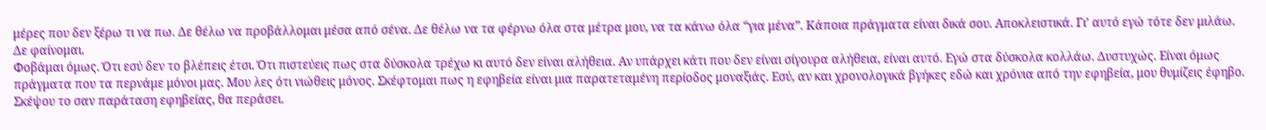μέρες που δεν ξέρω τι να πω. Δε θέλω να προβάλλομαι μέσα από σένα. Δε θέλω να τα φέρνω όλα στα μέτρα μου, να τα κάνω όλα “για μένα”. Κάποια πράγματα είναι δικά σου. Αποκλειστικά. Γι’ αυτό εγώ τότε δεν μιλάω. Δε φαίνομαι.
Φοβάμαι όμως. Ότι εσύ δεν το βλέπεις έτσι. Ότι πιστεύεις πως στα δύσκολα τρέχω κι αυτό δεν είναι αλήθεια. Αν υπάρχει κάτι που δεν είναι σίγουρα αλήθεια, είναι αυτό. Εγώ στα δύσκολα κολλάω. Δυστυχώς. Είναι όμως πράγματα που τα περνάμε μόνοι μας. Μου λες ότι νιώθεις μόνος. Σκέφτομαι πως η εφηβεία είναι μια παρατεταμένη περίοδος μοναξιάς. Εσύ, αν και χρονολογικά βγήκες εδώ και χρόνια από την εφηβεία, μου θυμίζεις έφηβο. Σκέψου το σαν παράταση εφηβείας, θα περάσει.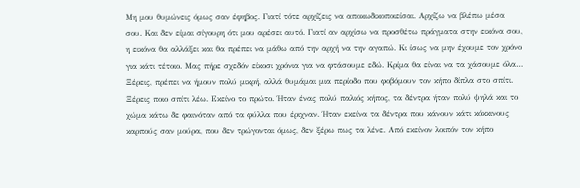Μη μου θυμώνεις όμως σαν έφηβος. Γιατί τότε αρχίζεις να αποκωδικοποιείσαι. Αρχίζω να βλέπω μέσα σου. Και δεν είμαι σίγουρη ότι μου αρέσει αυτό. Γιατί αν αρχίσω να προσθέτω πράγματα στην εικόνα σου, η εικόνα θα αλλάξει και θα πρέπει να μάθω από την αρχή να την αγαπώ. Κι ίσως να μην έχουμε τον χρόνο για κάτι τέτοιο. Μας πήρε σχεδόν είκοσι χρόνια για να φτάσουμε εδώ. Κρίμα θα είναι να τα χάσουμε όλα…
Ξέρεις, πρέπει να ήμουν πολύ μικρή, αλλά θυμάμαι μια περίοδο που φοβόμουν τον κήπο δίπλα στο σπίτι. Ξέρεις ποιο σπίτι λέω. Εκείνο το πρώτο. Ήταν ένας πολύ παλιός κήπος, τα δέντρα ήταν πολύ ψηλά και το χώμα κάτω δε φαινόταν από τα φύλλα που έριχναν. Ήταν εκείνα τα δέντρα που κάνουν κάτι κόκκινους καρπούς σαν μούρα, που δεν τρώγονται όμως, δεν ξέρω πως τα λένε. Από εκείνον λοιπόν τον κήπο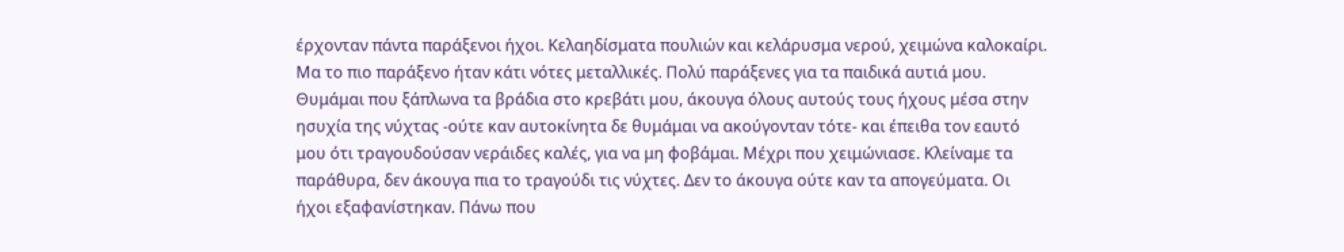έρχονταν πάντα παράξενοι ήχοι. Κελαηδίσματα πουλιών και κελάρυσμα νερού, χειμώνα καλοκαίρι. Μα το πιο παράξενο ήταν κάτι νότες μεταλλικές. Πολύ παράξενες για τα παιδικά αυτιά μου.
Θυμάμαι που ξάπλωνα τα βράδια στο κρεβάτι μου, άκουγα όλους αυτούς τους ήχους μέσα στην ησυχία της νύχτας -ούτε καν αυτοκίνητα δε θυμάμαι να ακούγονταν τότε- και έπειθα τον εαυτό μου ότι τραγουδούσαν νεράιδες καλές, για να μη φοβάμαι. Μέχρι που χειμώνιασε. Κλείναμε τα παράθυρα, δεν άκουγα πια το τραγούδι τις νύχτες. Δεν το άκουγα ούτε καν τα απογεύματα. Οι ήχοι εξαφανίστηκαν. Πάνω που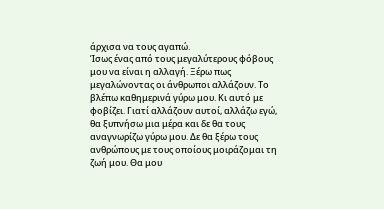άρχισα να τους αγαπώ.
Ίσως ένας από τους μεγαλύτερους φόβους μου να είναι η αλλαγή. Ξέρω πως μεγαλώνοντας οι άνθρωποι αλλάζουν. Το βλέπω καθημερινά γύρω μου. Κι αυτό με φοβίζει. Γιατί αλλάζουν αυτοί, αλλάζω εγώ, θα ξυπνήσω μια μέρα και δε θα τους αναγνωρίζω γύρω μου. Δε θα ξέρω τους ανθρώπους με τους οποίους μοιράζομαι τη ζωή μου. Θα μου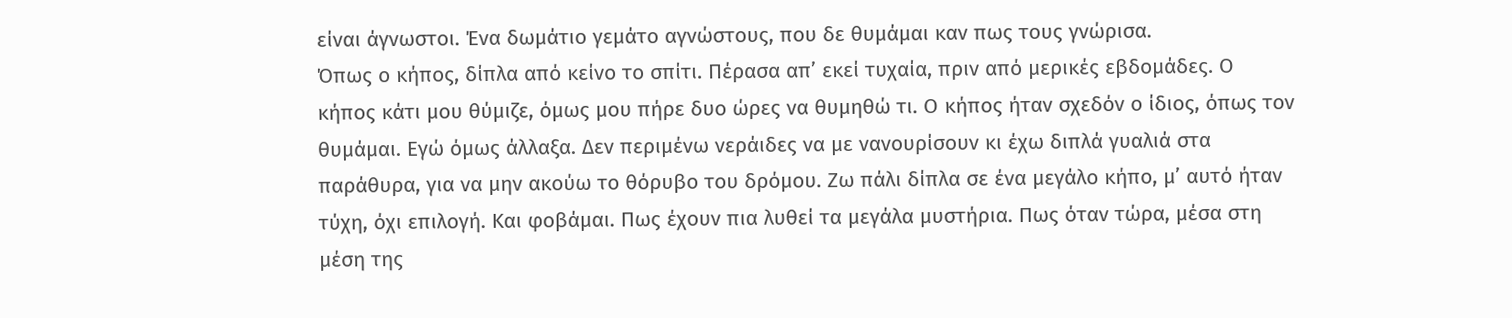είναι άγνωστοι. Ένα δωμάτιο γεμάτο αγνώστους, που δε θυμάμαι καν πως τους γνώρισα.
Όπως ο κήπος, δίπλα από κείνο το σπίτι. Πέρασα απ’ εκεί τυχαία, πριν από μερικές εβδομάδες. Ο κήπος κάτι μου θύμιζε, όμως μου πήρε δυο ώρες να θυμηθώ τι. Ο κήπος ήταν σχεδόν ο ίδιος, όπως τον θυμάμαι. Εγώ όμως άλλαξα. Δεν περιμένω νεράιδες να με νανουρίσουν κι έχω διπλά γυαλιά στα παράθυρα, για να μην ακούω το θόρυβο του δρόμου. Ζω πάλι δίπλα σε ένα μεγάλο κήπο, μ’ αυτό ήταν τύχη, όχι επιλογή. Και φοβάμαι. Πως έχουν πια λυθεί τα μεγάλα μυστήρια. Πως όταν τώρα, μέσα στη μέση της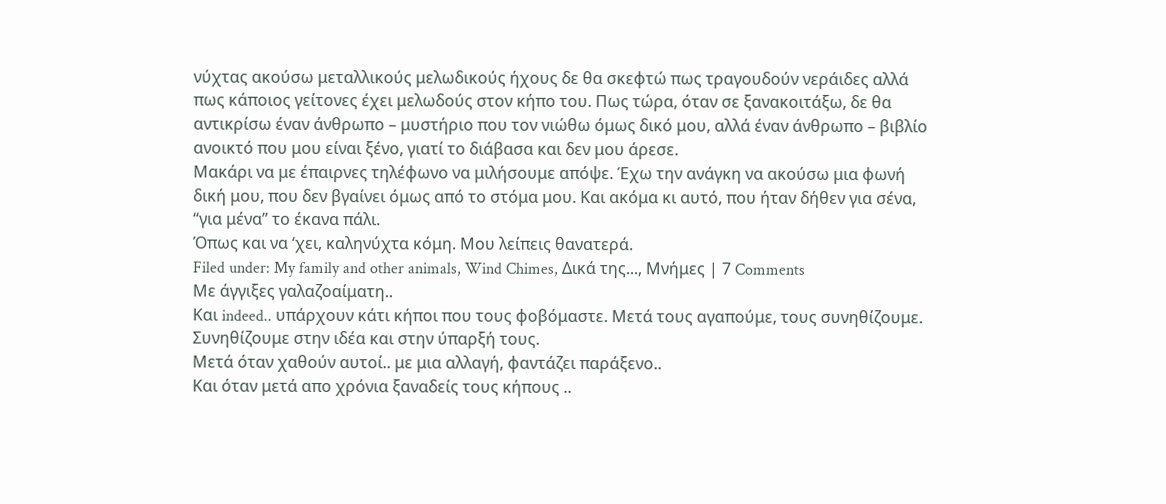νύχτας ακούσω μεταλλικούς μελωδικούς ήχους δε θα σκεφτώ πως τραγουδούν νεράιδες αλλά πως κάποιος γείτονες έχει μελωδούς στον κήπο του. Πως τώρα, όταν σε ξανακοιτάξω, δε θα αντικρίσω έναν άνθρωπο – μυστήριο που τον νιώθω όμως δικό μου, αλλά έναν άνθρωπο – βιβλίο ανοικτό που μου είναι ξένο, γιατί το διάβασα και δεν μου άρεσε.
Μακάρι να με έπαιρνες τηλέφωνο να μιλήσουμε απόψε. Έχω την ανάγκη να ακούσω μια φωνή δική μου, που δεν βγαίνει όμως από το στόμα μου. Και ακόμα κι αυτό, που ήταν δήθεν για σένα, “για μένα” το έκανα πάλι.
Όπως και να ‘χει, καληνύχτα κόμη. Μου λείπεις θανατερά.
Filed under: My family and other animals, Wind Chimes, Δικά της..., Μνήμες | 7 Comments
Με άγγιξες γαλαζοαίματη..
Και indeed.. υπάρχουν κάτι κήποι που τους φοβόμαστε. Μετά τους αγαπούμε, τους συνηθίζουμε. Συνηθίζουμε στην ιδέα και στην ύπαρξή τους.
Μετά όταν χαθούν αυτοί.. με μια αλλαγή, φαντάζει παράξενο..
Και όταν μετά απο χρόνια ξαναδείς τους κήπους ..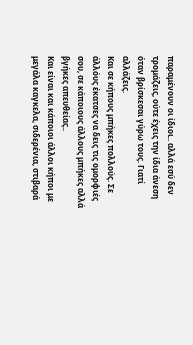παραμένουν οι ίδιοι.. αλλά εσύ δεν τρομάζεις, ούτε έχεις την ίδια άνεση όταν βρίσκεσαι γύρω τους. Γιατί αλλάζεις.
Και σε κήπους μπήκες πολλούς. Σε άλλόυς έκατσες να δεις τις ομορφιές σου, σε κάποιους άλλους μπήκες αλλά βγήκες απευθείας..
Και είναι και κάποιοι άλλοι κήποι με μεγάλα καγκελα, σιδερένια, στιβαρά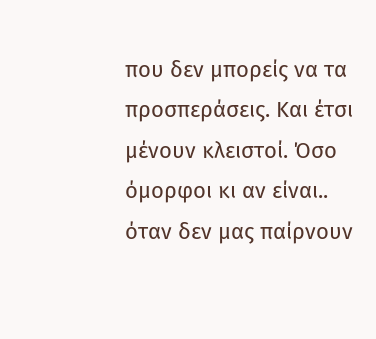που δεν μπορείς να τα προσπεράσεις. Και έτσι μένουν κλειστοί. Όσο όμορφοι κι αν είναι..
όταν δεν μας παίρνουν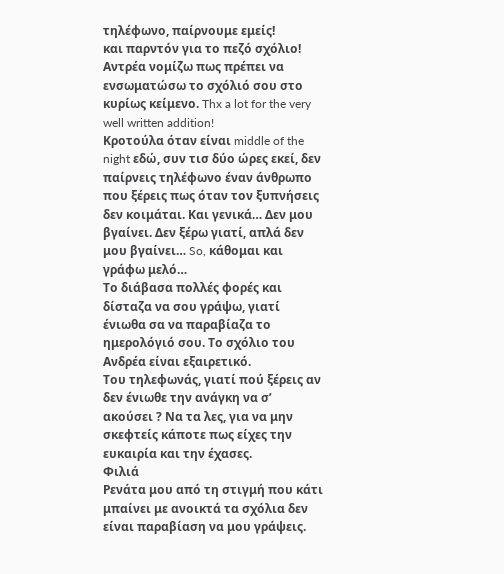τηλέφωνο, παίρνουμε εμείς!
και παρντόν για το πεζό σχόλιο!
Αντρέα νομίζω πως πρέπει να ενσωματώσω το σχόλιό σου στο κυρίως κείμενο. Thx a lot for the very well written addition!
Κροτούλα όταν είναι middle of the night εδώ, συν τισ δύο ώρες εκεί, δεν παίρνεις τηλέφωνο έναν άνθρωπο που ξέρεις πως όταν τον ξυπνήσεις δεν κοιμάται. Και γενικά… Δεν μου βγαίνει. Δεν ξέρω γιατί, απλά δεν μου βγαίνει… So, κάθομαι και γράφω μελό…
Το διάβασα πολλές φορές και δίσταζα να σου γράψω, γιατί ένιωθα σα να παραβίαζα το ημερολόγιό σου. Το σχόλιο του Ανδρέα είναι εξαιρετικό.
Του τηλεφωνάς, γιατί πού ξέρεις αν δεν ένιωθε την ανάγκη να σ’ ακούσει ? Να τα λες, για να μην σκεφτείς κάποτε πως είχες την ευκαιρία και την έχασες.
Φιλιά
Ρενάτα μου από τη στιγμή που κάτι μπαίνει με ανοικτά τα σχόλια δεν είναι παραβίαση να μου γράψεις.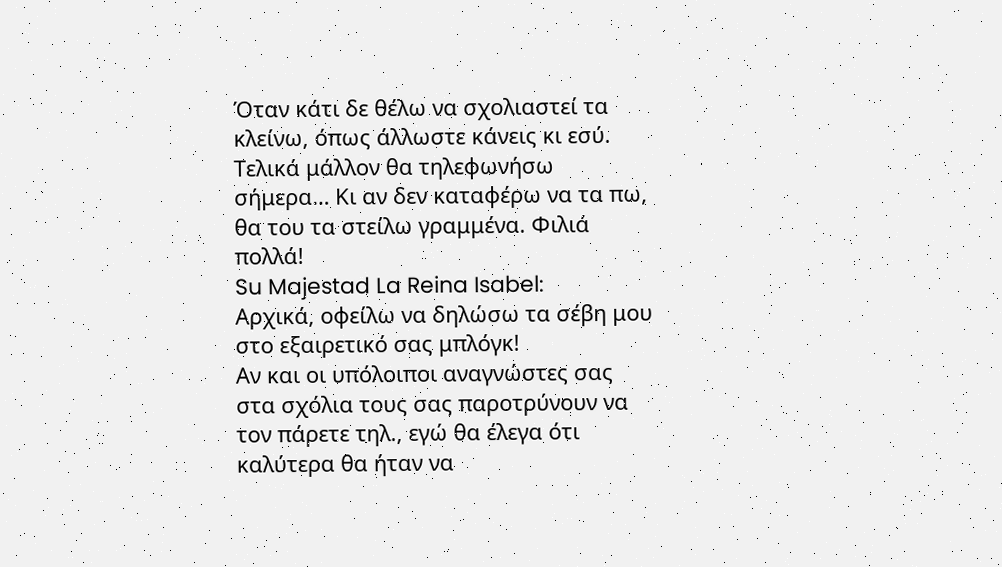Όταν κάτι δε θέλω να σχολιαστεί τα κλείνω, όπως άλλωστε κάνεις κι εσύ. Τελικά μάλλον θα τηλεφωνήσω σήμερα… Κι αν δεν καταφέρω να τα πω, θα του τα στείλω γραμμένα. Φιλιά πολλά!
Su Majestad La Reina Isabel:
Αρχικά, οφείλω να δηλώσω τα σέβη μου στο εξαιρετικό σας μπλόγκ!
Αν και οι υπόλοιποι αναγνώστες σας στα σχόλια τους σας παροτρύνουν να τον πάρετε τηλ., εγώ θα έλεγα ότι καλύτερα θα ήταν να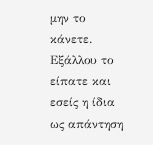μην το κάνετε.
Εξάλλου το είπατε και εσείς η ίδια ως απάντηση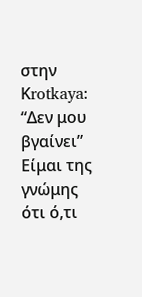στην Κrotkaya: “Δεν μου βγαίνει”
Είμαι της γνώμης ότι ό,τι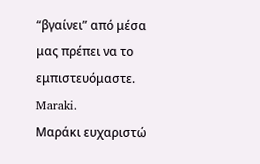“βγαίνει” από μέσα μας πρέπει να το εμπιστευόμαστε.
Maraki.
Μαράκι ευχαριστώ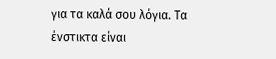για τα καλά σου λόγια. Τα ένστικτα είναι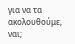για να τα ακολουθούμε, ναι;